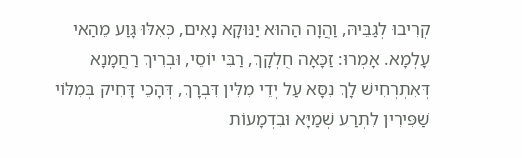קְרִיבוּ לְגַבֵּיהּ, וַהֲוָה הַהוּא יַנּוּקָא נָאִים, כְּאִלּוּ גָּוַע מֵהַאי עָלְמָא. אָמְרוּ: זַכָּאָה חֻלְקָךְ, רַבִּי יוֹסֵי, וּבְרִיךְ רַחֲמָנָא דְּאִתְרְחִישׁ לָךְ נִסָּא עַל יְדֵי מִלִּין דִּבְרָךְ, דְּהָכֵי דָּחִיק בְּמִלּוֹי שַׁפִּירִין לִתְרַע שְׁמַיָּא וּבִדְמָעוֹת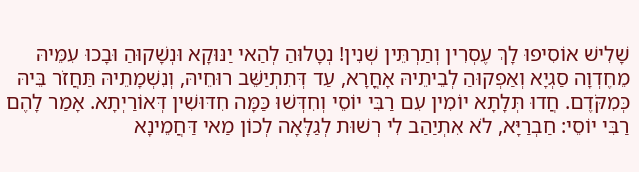שָׁלִישׁ אוֹסִיפוּ לָךְ עֶסְרִין וְתַרְתֵּין שְׁנִין! נְטָלוּהַ לְהַאי יַנּוּקָא וּנְשָׁקוּהַ וּבָכוּ עִמֵּיהּ מֵחֶדְוָה סַגְיָא וְאַפְקוּהַ לְבֵיתֵיהּ אָחֳרָא, עַד דְּתִתְיַשֵּׁב רוּחֵיהּ, וְנִשְׁמָתֵיהּ תַּחֲזֹר בֵּיהּ כְּמִקֹּדֶם. חֲדוּ תְּלָתָא יוֹמִין עִם רַבִּי יוֹסֵי וְחִדְּשׁוּ כַּמָּה חִדּוּשִׁין דְּאוֹרַיְתָא. אָמַר לָהֶם רַבִּי יוֹסֵי: חַבְרַיָּא, לֹא אִתְיַהַב לִי רְשׁוּת לְגַלָּאָה לְכוֹן מַאי דַּחֲמֵינָא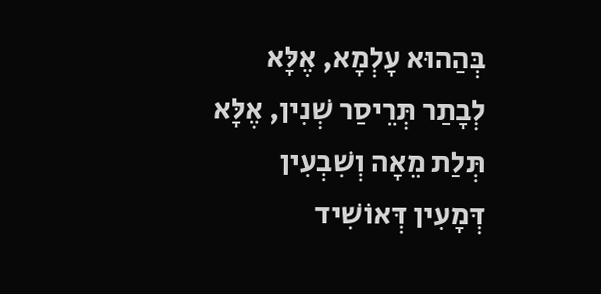בְּהַהוּא עָלְמָא, אֶלָּא לְבָתַר תְּרֵיסַר שְׁנִין, אֶלָּא תְּלַת מֵאָה וְשִׁבְעִין דְּמָעִין דְּאוֹשִׁיד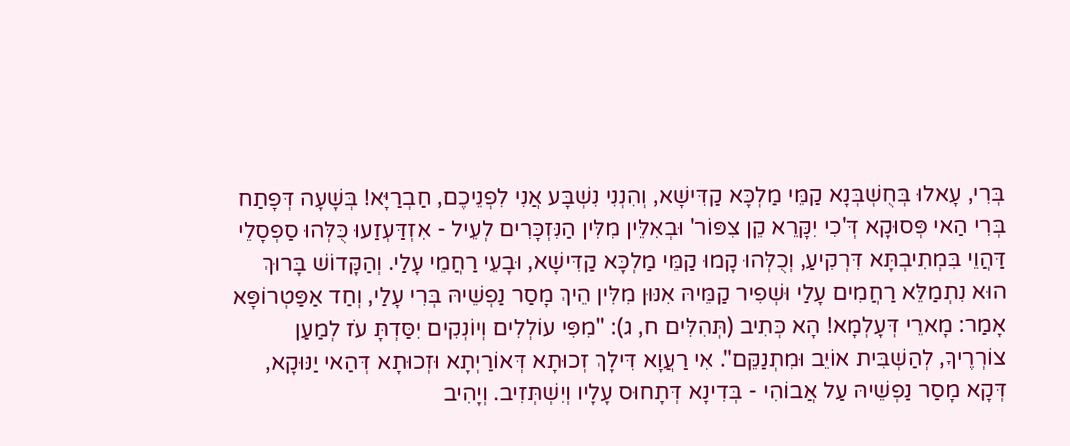בְּרִי, עָאלוּ בְּחֻשְׁבְּנָא קַמֵּי מַלְכָּא קַדִּישָׁא, וְהִנְנִי נִשְׁבָּע אֲנִי לִפְנֵיכֶם, חַבְרַיָּא! בְּשָׁעָה דְּפָתַח בְּרִי הַאי פְּסוּקָא דְּ'כִי יִקָּרֵא קֵן צִפּוֹר' וּבְאִלֵּין מִלִּין הַנִּזְכָּרִים לְעֵיל - אִזְדַּעְזַעוּ כֻּלְּהוּ סַפְסָלֵי דַּהֲוֵי בִּמְתִיבְתָּא דִּרְקִיעַ, וְכֻלְּהוּ קָמוּ קַמֵּי מַלְכָּא קַדִּישָׁא, וּבָעֵי רַחֲמֵי עָלַי. וְהַקָּדוֹשׁ בָּרוּךְ הוּא נִתְמַלֵּא רַחֲמִים עָלַי וּשְׁפִיר קַמֵּיהּ אִנּוּן מִלִּין הֵיךְ מָסַר נַפְשֵׁיהּ בְּרִי עָלַי, וְחַד אַפַּטְרוֹפָּא אָמַר: מָארֵי דְּעָלְמָא! הָא כְּתִיב (תְּהִלִּים ח, ג): "מִפִּי עוֹלְלִים וְיוֹנְקִים יִסַּדְתָּ עֹז לְמַעַן צוֹרְרֶיךָ, לְהַשְׁבִּית אוֹיֵב וּמִתְנַקֵּם". אִי רַעֲוָא דִּילָךְ זְכוּתָא דְּאוֹרַיְתָא וּזְכוּתָא דְּהַאי יַנּוּקָא, דְּקָא מָסַר נַפְשֵׁיהּ עַל אֲבוֹהִי - בְּדִינָא דְּתָחוּס עָלָיו וְיִשְׁתְּזִיב. וְיָהִיב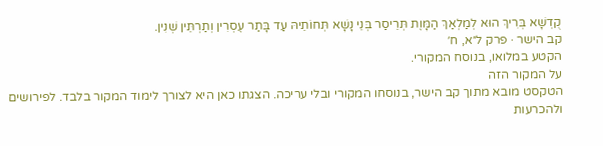קֻדְשָׁא בְּרִיךְ הוּא לְמַלְאַךְ הַמָּוֶת תְּרֵיסַר בְּנֵי נָשָׁא תְּחוֹתֵיהּ עַד בָּתַר עֶסְרִין וְתַרְתֵּין שְׁנִין.
קב הישר · פרק ל״א, ח׳
הקטע במלואו, בנוסח המקורי.
על המקור הזה
הטקסט מובא מתוך קב הישר, בנוסחו המקורי ובלי עריכה. הצגתו כאן היא לצורך לימוד המקור בלבד. לפירושים ולהכרעות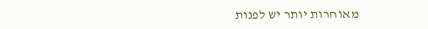מאוחרות יותר יש לפנות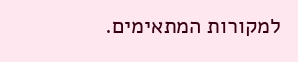למקורות המתאימים.